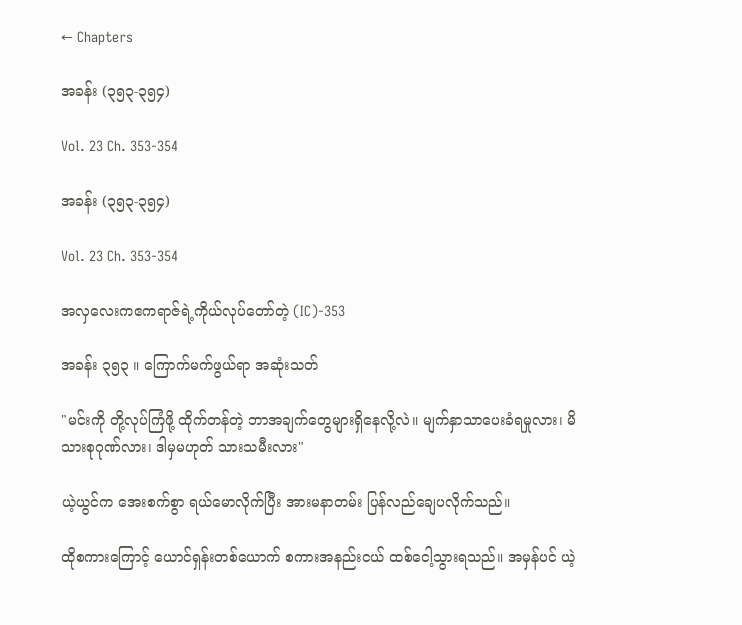← Chapters

အခန်း (၃၅၃-၃၅၄)

Vol. 23 Ch. 353-354

အခန်း (၃၅၃-၃၅၄)

Vol. 23 Ch. 353-354

အလှလေးကဧကရာဇ်ရဲ့ကိုယ်လုပ်တော်တဲ့ (IC)-353

အခန်း ၃၅၃ ။ ကြောက်မက်ဖွယ်ရာ အဆုံးသတ်

"မင်းကို တို့လုပ်ကြံဖို့ ထိုက်တန်တဲ့ ဘာအချက်တွေများရှိနေလို့လဲ။ မျက်နှာသာပေးခံရမှုလား၊ မိသားစုဂုဏ်လား၊ ဒါမှမဟုတ် သားသမီးလား"

ယဲ့ယွင်က အေးစက်စွာ ရယ်မောလိုက်ပြီး အားမနာတမ်း ပြန်လည်ချေပလိုက်သည်။

ထိုစကားကြောင့် ယောင်ရှန်းတစ်ယောက် စကားအနည်းငယ် ထစ်ငေါ့သွားရသည်။ အမှန်ပင် ယဲ့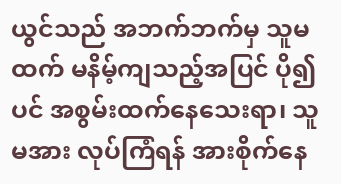ယွင်သည် အဘက်ဘက်မှ သူမထက် မနိမ့်ကျသည့်အပြင် ပို၍ပင် အစွမ်းထက်နေသေးရာ၊ သူမအား လုပ်ကြံရန် အားစိုက်နေ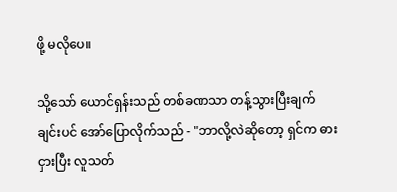ဖို့ မလိုပေ။

သို့သော် ယောင်ရှန်းသည် တစ်ခဏသာ တန့်သွားပြီးချက်ချင်းပင် အော်ပြောလိုက်သည် - "ဘာလို့လဲဆိုတော့ ရှင်က ဓားငှားပြီး လူသတ်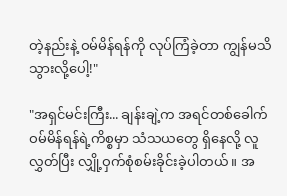တဲ့နည်းနဲ့ ဝမ်မိန်ရန်ကို လုပ်ကြံခဲ့တာ ကျွန်မသိသွားလို့ပေါ့!"

"အရှင်မင်းကြီး... ချန်းချဲ့က အရင်တစ်ခေါက် ဝမ်မိန်ရန်ရဲ့ကိစ္စမှာ သံသယတွေ ရှိနေလို့ လူလွှတ်ပြီး လျှို့ဝှက်စုံစမ်းခိုင်းခဲ့ပါတယ်။ အ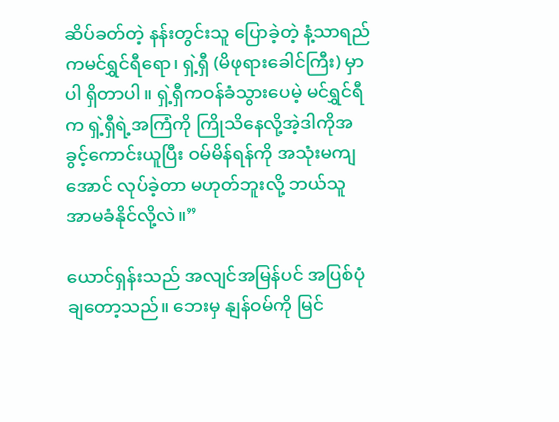ဆိပ်ခတ်တဲ့ နန်းတွင်းသူ ပြောခဲ့တဲ့ နံ့သာရည်ကမင်ရွှင်ရီရော၊ ရှဲ့ရှီ (မိဖုရားခေါင်ကြီး) မှာပါ ရှိတာပါ။ ရှဲ့ရှီကဝန်ခံသွားပေမဲ့ မင်ရွှင်ရီက ရှဲ့ရှီရဲ့အကြံကို ကြိုသိနေလို့အဲ့ဒါကိုအခွင့်ကောင်းယူပြီး ဝမ်မိန်ရန်ကို အသုံးမကျအောင် လုပ်ခဲ့တာ မဟုတ်ဘူးလို့ ဘယ်သူ အာမခံနိုင်လို့လဲ။”

ယောင်ရှန်းသည် အလျင်အမြန်ပင် အပြစ်ပုံချတော့သည်။ ဘေးမှ နျန်ဝမ်ကို မြင်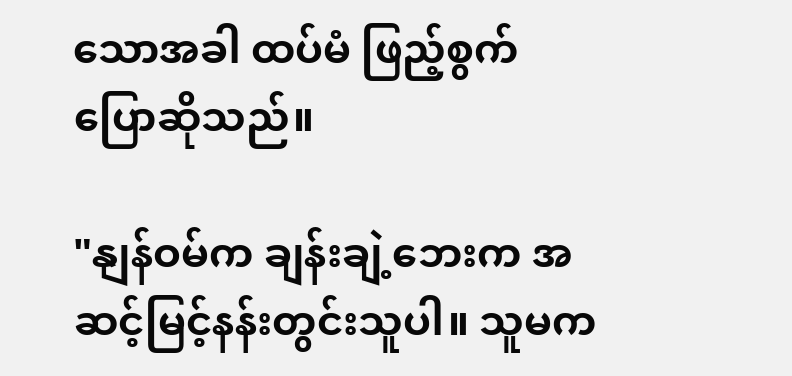သောအခါ ထပ်မံ ဖြည့်စွက်ပြောဆိုသည်။

"နျန်ဝမ်က ချန်းချဲ့ဘေးက အဆင့်မြင့်နန်းတွင်းသူပါ။ သူမက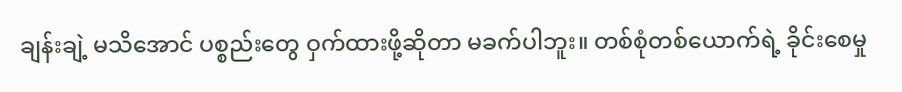ချန်းချဲ့ မသိအောင် ပစ္စည်းတွေ ဝှက်ထားဖို့ဆိုတာ မခက်ပါဘူး။ တစ်စုံတစ်ယောက်ရဲ့ ခိုင်းစေမှု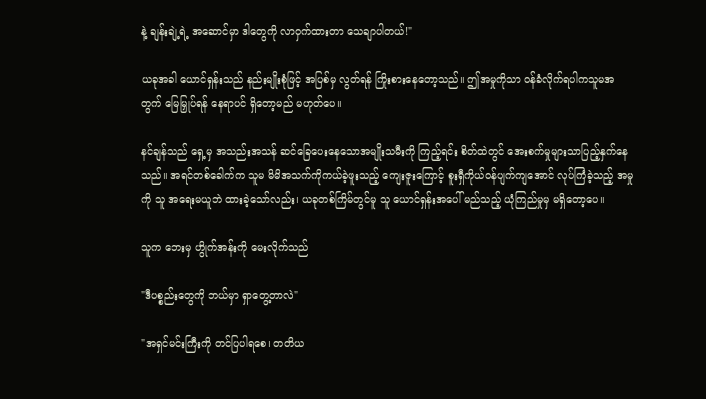နဲ့ ချန်းချဲ့ရဲ့ အဆောင်မှာ ဒါတွေကို လာဝှက်ထားတာ သေချာပါတယ်!"

ယခုအခါ ယောင်ရှန်းသည် နည်းမျိုးစုံဖြင့် အပြစ်မှ လွတ်ရန် ကြိုးစားနေတော့သည်။ ဤအမှုကိုသာ ဝန်ခံလိုက်ရပါကသူမအတွက် မြေမြှုပ်ရန် နေရာပင် ရှိတော့မည် မဟုတ်ပေ။

နင်ချန်သည် ရှေ့မှ အသည်းအသန် ဆင်ခြေပေးနေသောအမျိုးသမီးကို ကြည့်ရင်း စိတ်ထဲတွင် အေးစက်မှုများသာပြည့်နှက်နေသည်။ အရင်တစ်ခေါက်က သူမ မိမိအသက်ကိုကယ်ခဲ့ဖူးသည့် ကျေးဇူးကြောင့် စူးရှီကိုယ်ဝန်ပျက်ကျအောင် လုပ်ကြံခဲ့သည့် အမှုကို သူ အရေးမယူဘဲ ထားခဲ့သော်လည်း၊ ယခုတစ်ကြိမ်တွင်မူ သူ ယောင်ရှန်းအပေါ် မည်သည့် ယုံကြည်မှုမှ မရှိတော့ပေ။

သူက ဘေးမှ ဟွိုက်အန်းကို မေးလိုက်သည်

"ဒီပစ္စည်းတွေကို ဘယ်မှာ ရှာတွေ့တာလဲ"

"အရှင်မင်းကြီးကို တင်ပြပါရစေ၊ တတိယ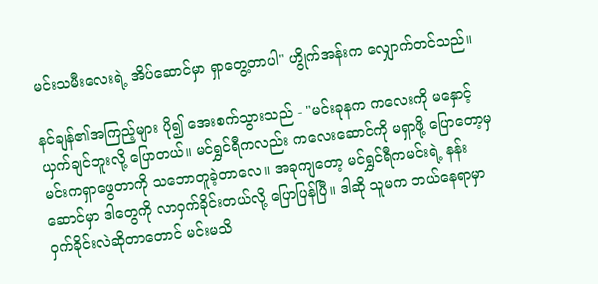မင်းသမီးလေးရဲ့ အိပ်ဆောင်မှာ ရှာတွေ့တာပါ" ဟွိုက်အန်းက လျှောက်တင်သည်။

နင်ချန်၏အကြည့်များ ပို၍ အေးစက်သွားသည် - "မင်းခုနက ကလေးကို မနှောင့်ယှက်ချင်ဘူးလို့ ပြောတယ်။ မင်ရွှင်ရီကလည်း ကလေးဆောင်ကို မရှာဖို့ ပြောတော့မှ မင်းကရှာဖွေတာကို သဘောတူခဲ့တာလေ။ အခုကျတော့ မင်ရွှင်ရီကမင်းရဲ့ နန်းဆောင်မှာ ဒါတွေကို လာဝှက်ခိုင်းတယ်လို့ ပြောပြန်ပြီ။ ဒါဆို သူမက ဘယ်နေရာမှာ ဝှက်ခိုင်းလဲဆိုတာတောင် မင်းမသိ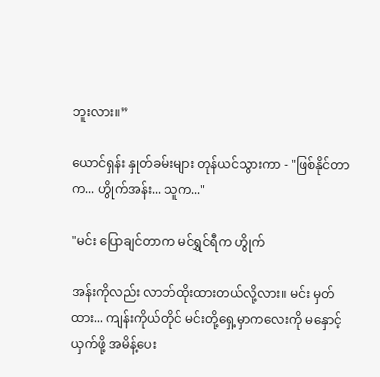ဘူးလား။”

ယောင်ရှန်း နှုတ်ခမ်းများ တုန်ယင်သွားကာ - "ဖြစ်နိုင်တာက... ဟွိုက်အန်း... သူက..."

"မင်း ပြောချင်တာက မင်ရွှင်ရီက ဟွိုက်

အန်းကိုလည်း လာဘ်ထိုးထားတယ်လို့လား။ မင်း မှတ်ထား... ကျန်းကိုယ်တိုင် မင်းတို့ရှေ့မှာကလေးကို မနှောင့်ယှက်ဖို့ အမိန့်ပေး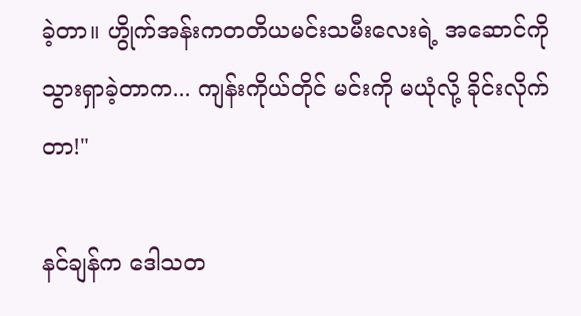ခဲ့တာ။ ဟွိုက်အန်းကတတိယမင်းသမီးလေးရဲ့ အဆောင်ကို သွားရှာခဲ့တာက... ကျန်းကိုယ်တိုင် မင်းကို မယုံလို့ ခိုင်းလိုက်တာ!"

နင်ချန်က ဒေါသတ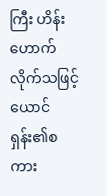ကြီး ဟိန်းဟောက်လိုက်သဖြင့် ယောင်ရှန်း၏စကား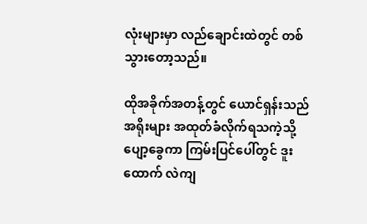လုံးများမှာ လည်ချောင်းထဲတွင် တစ်သွားတော့သည်။

ထိုအခိုက်အတန့်တွင် ယောင်ရှန်းသည် အရိုးများ အထုတ်ခံလိုက်ရသကဲ့သို့ ပျော့ခွေကာ ကြမ်းပြင်ပေါ်တွင် ဒူးထောက် လဲကျ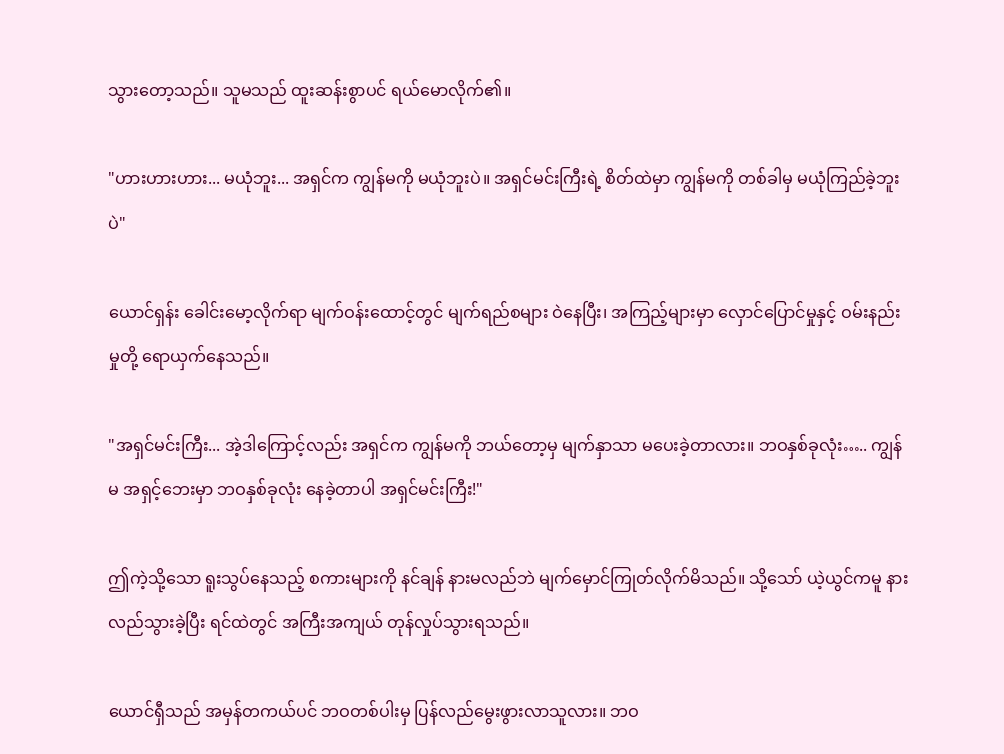သွားတော့သည်။ သူမသည် ထူးဆန်းစွာပင် ရယ်မောလိုက်၏။

"ဟားဟားဟား... မယုံဘူး... အရှင်က ကျွန်မကို မယုံဘူးပဲ။ အရှင်မင်းကြီးရဲ့ စိတ်ထဲမှာ ကျွန်မကို တစ်ခါမှ မယုံကြည်ခဲ့ဘူးပဲ"

ယောင်ရှန်း ခေါင်းမော့လိုက်ရာ မျက်ဝန်းထောင့်တွင် မျက်ရည်စများ ဝဲနေပြီး၊ အကြည့်များမှာ လှောင်ပြောင်မှုနှင့် ဝမ်းနည်းမှုတို့ ရောယှက်နေသည်။

"အရှင်မင်းကြီး... အဲ့ဒါကြောင့်လည်း အရှင်က ကျွန်မကို ဘယ်တော့မှ မျက်နှာသာ မပေးခဲ့တာလား။ ဘဝနှစ်ခုလုံး….. ကျွန်မ အရှင့်ဘေးမှာ ဘဝနှစ်ခုလုံး နေခဲ့တာပါ အရှင်မင်းကြီး!"

ဤကဲ့သို့သော ရူးသွပ်နေသည့် စကားများကို နင်ချန် နားမလည်ဘဲ မျက်မှောင်ကြုတ်လိုက်မိသည်။ သို့သော် ယဲ့ယွင်ကမူ နားလည်သွားခဲ့ပြီး ရင်ထဲတွင် အကြီးအကျယ် တုန်လှုပ်သွားရသည်။

ယောင်ရှီသည် အမှန်တကယ်ပင် ဘဝတစ်ပါးမှ ပြန်လည်မွေးဖွားလာသူလား။ ဘဝ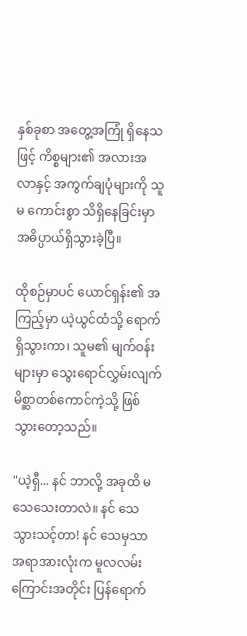နှစ်ခုစာ အတွေ့အကြုံ ရှိနေသဖြင့် ကိစ္စများ၏ အလားအလာနှင့် အကွက်ချပုံများကို သူမ ကောင်းစွာ သိရှိနေခြင်းမှာ အဓိပ္ပာယ်ရှိသွားခဲ့ပြီ။

ထိုစဉ်မှာပင် ယောင်ရှန်း၏ အကြည့်မှာ ယဲ့ယွင်ထံသို့ ရောက်ရှိသွားကာ၊ သူမ၏ မျက်ဝန်းများမှာ သွေးရောင်လွှမ်းလျက် မိစ္ဆာတစ်ကောင်ကဲ့သို့ ဖြစ်သွားတော့သည်။

"ယဲ့ရှီ... နင် ဘာလို့ အခုထိ မသေသေးတာလဲ။ နင် သေသွားသင့်တာ! နင် သေမှသာ အရာအားလုံးက မူလလမ်းကြောင်းအတိုင်း ပြန်ရောက်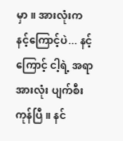မှာ။ အားလုံးက နင့်ကြောင့်ပဲ... နင့်ကြောင့် ငါ့ရဲ့ အရာအားလုံး ပျက်စီးကုန်ပြီ။ နင်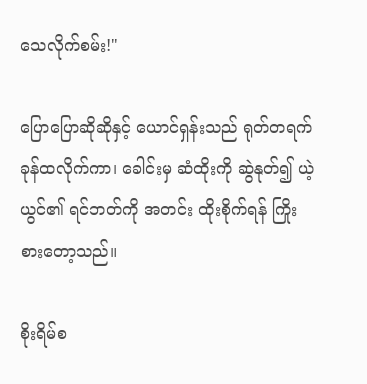သေလိုက်စမ်း!"

ပြောပြောဆိုဆိုနှင့် ယောင်ရှန်းသည် ရုတ်တရက် ခုန်ထလိုက်ကာ၊ ခေါင်းမှ ဆံထိုးကို ဆွဲနုတ်၍ ယဲ့ယွင်၏ ရင်ဘတ်ကို အတင်း ထိုးစိုက်ရန် ကြိုးစားတော့သည်။

စိုးရိမ်စ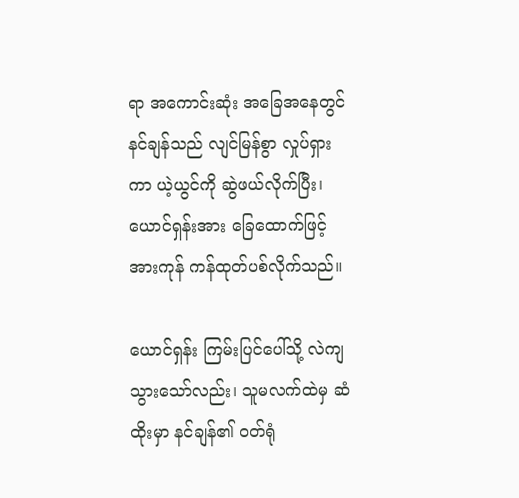ရာ အကောင်းဆုံး အခြေအနေတွင် နင်ချန်သည် လျင်မြန်စွာ လှုပ်ရှားကာ ယဲ့ယွင်ကို ဆွဲဖယ်လိုက်ပြီး၊ ယောင်ရှန်းအား ခြေထောက်ဖြင့် အားကုန် ကန်ထုတ်ပစ်လိုက်သည်။

ယောင်ရှန်း ကြမ်းပြင်ပေါ်သို့ လဲကျသွားသော်လည်း၊ သူမလက်ထဲမှ ဆံထိုးမှာ နင်ချန်၏ ဝတ်ရုံ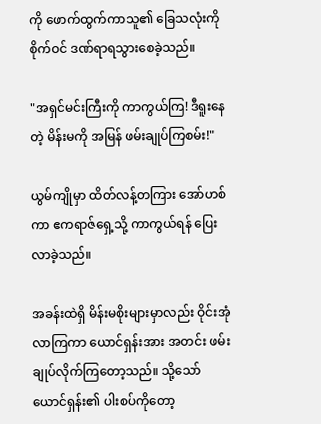ကို ဖောက်ထွက်ကာသူ၏ ခြေသလုံးကို စိုက်ဝင် ဒဏ်ရာရသွားစေခဲ့သည်။

"အရှင်မင်းကြီးကို ကာကွယ်ကြ! ဒီရူးနေတဲ့ မိန်းမကို အမြန် ဖမ်းချုပ်ကြစမ်း!"

ယွမ်ကျိုမှာ ထိတ်လန့်တကြား အော်ဟစ်ကာ ဧကရာဇ်ရှေ့သို့ ကာကွယ်ရန် ပြေးလာခဲ့သည်။

အခန်းထဲရှိ မိန်းမစိုးများမှာလည်း ဝိုင်းအုံလာကြကာ ယောင်ရှန်းအား အတင်း ဖမ်းချုပ်လိုက်ကြတော့သည်။ သို့သော် ယောင်ရှန်း၏ ပါးစပ်ကိုတော့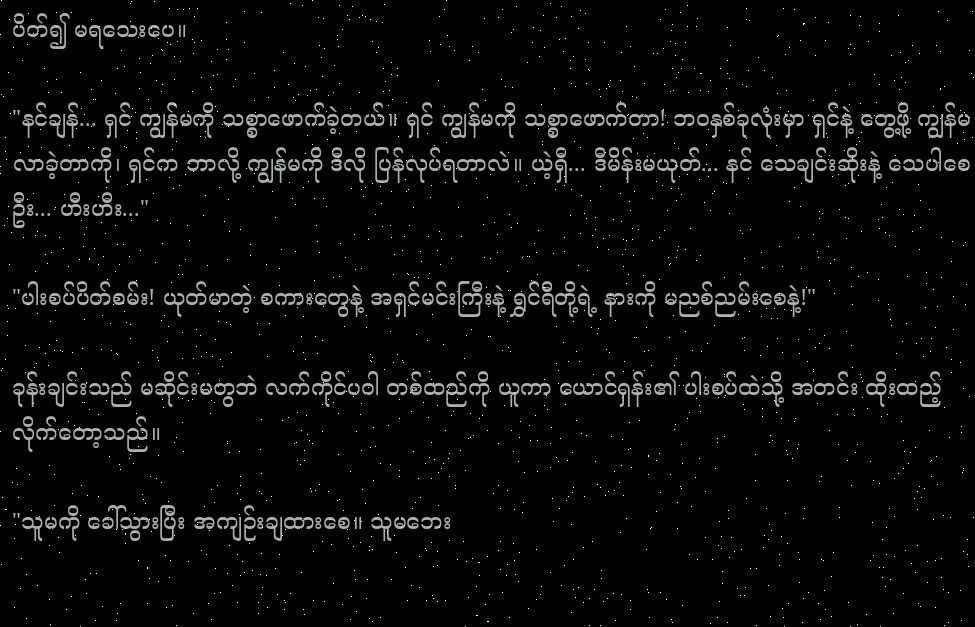ပိတ်၍ မရသေးပေ။

"နင်ချန်... ရှင် ကျွန်မကို သစ္စာဖောက်ခဲ့တယ်။ ရှင် ကျွန်မကို သစ္စာဖောက်တာ! ဘဝနှစ်ခုလုံးမှာ ရှင်နဲ့ တွေ့ဖို့ ကျွန်မလာခဲ့တာကို၊ ရှင်က ဘာလို့ ကျွန်မကို ဒီလို ပြန်လုပ်ရတာလဲ။ ယဲ့ရှီ... ဒီမိန်းမယုတ်... နင် သေချင်းဆိုးနဲ့ သေပါစေဦး... ဟီးဟီး..."

"ပါးစပ်ပိတ်စမ်း! ယုတ်မာတဲ့ စကားတွေနဲ့ အရှင်မင်းကြီးနဲ့ ရွှင်ရီတို့ရဲ့ နားကို မညစ်ညမ်းစေနဲ့!"

ခုန်းချင်းသည် မဆိုင်းမတွဘဲ လက်ကိုင်ပဝါ တစ်ထည်ကို ယူကာ ယောင်ရှန်း၏ ပါးစပ်ထဲသို့ အတင်း ထိုးထည့်လိုက်တော့သည်။

"သူမကို ခေါ်သွားပြီး အကျဉ်းချထားစေ။ သူမဘေး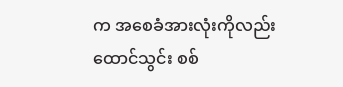က အစေခံအားလုံးကိုလည်း ထောင်သွင်း စစ်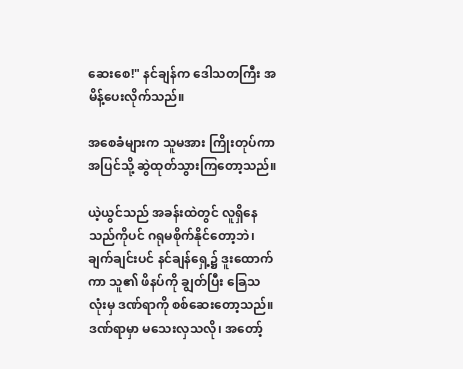ဆေးစေ!" နင်ချန်က ဒေါသတကြီး အမိန့်ပေးလိုက်သည်။

အစေခံများက သူမအား ကြိုးတုပ်ကာ အပြင်သို့ ဆွဲထုတ်သွားကြတော့သည်။

ယဲ့ယွင်သည် အခန်းထဲတွင် လူရှိနေသည်ကိုပင် ဂရုမစိုက်နိုင်တော့ဘဲ၊ ချက်ချင်းပင် နင်ချန်ရှေ့၌ ဒူးထောက်ကာ သူ၏ ဖိနပ်ကို ချွတ်ပြီး ခြေသလုံးမှ ဒဏ်ရာကို စစ်ဆေးတော့သည်။ ဒဏ်ရာမှာ မသေးလှသလို၊ အတော့်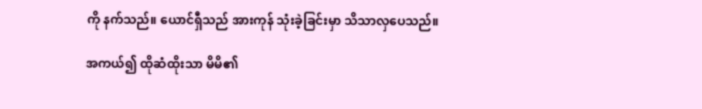ကို နက်သည်။ ယောင်ရှီသည် အားကုန် သုံးခဲ့ခြင်းမှာ သိသာလှပေသည်။

အကယ်၍ ထိုဆံထိုးသာ မိမိ၏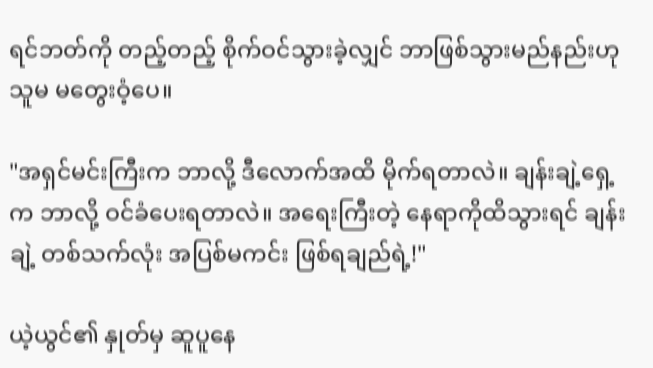ရင်ဘတ်ကို တည့်တည့် စိုက်ဝင်သွားခဲ့လျှင် ဘာဖြစ်သွားမည်နည်းဟု သူမ မတွေးဝံ့ပေ။

"အရှင်မင်းကြီးက ဘာလို့ ဒီလောက်အထိ မိုက်ရတာလဲ။ ချန်းချဲ့ရှေ့က ဘာလို့ ဝင်ခံပေးရတာလဲ။ အရေးကြီးတဲ့ နေရာကိုထိသွားရင် ချန်းချဲ့ တစ်သက်လုံး အပြစ်မကင်း ဖြစ်ရချည်ရဲ့!"

ယဲ့ယွင်၏ နှုတ်မှ ဆူပူနေ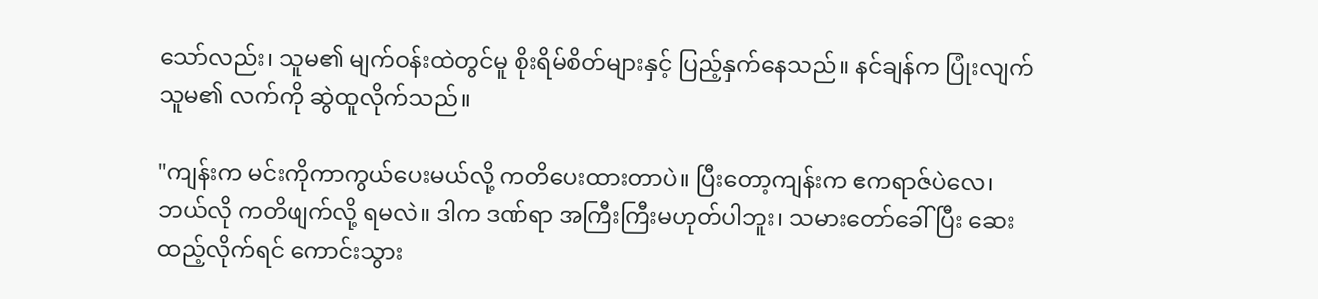သော်လည်း၊ သူမ၏ မျက်ဝန်းထဲတွင်မူ စိုးရိမ်စိတ်များနှင့် ပြည့်နှက်နေသည်။ နင်ချန်က ပြုံးလျက် သူမ၏ လက်ကို ဆွဲထူလိုက်သည်။

"ကျန်းက မင်းကိုကာကွယ်ပေးမယ်လို့ ကတိပေးထားတာပဲ။ ပြီးတော့ကျန်းက ဧကရာဇ်ပဲလေ၊ ဘယ်လို ကတိဖျက်လို့ ရမလဲ။ ဒါက ဒဏ်ရာ အကြီးကြီးမဟုတ်ပါဘူး၊ သမားတော်ခေါ်ပြီး ဆေးထည့်လိုက်ရင် ကောင်းသွား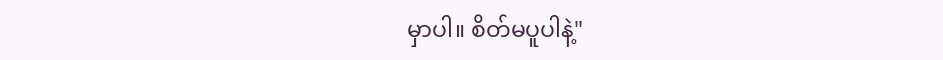မှာပါ။ စိတ်မပူပါနဲ့"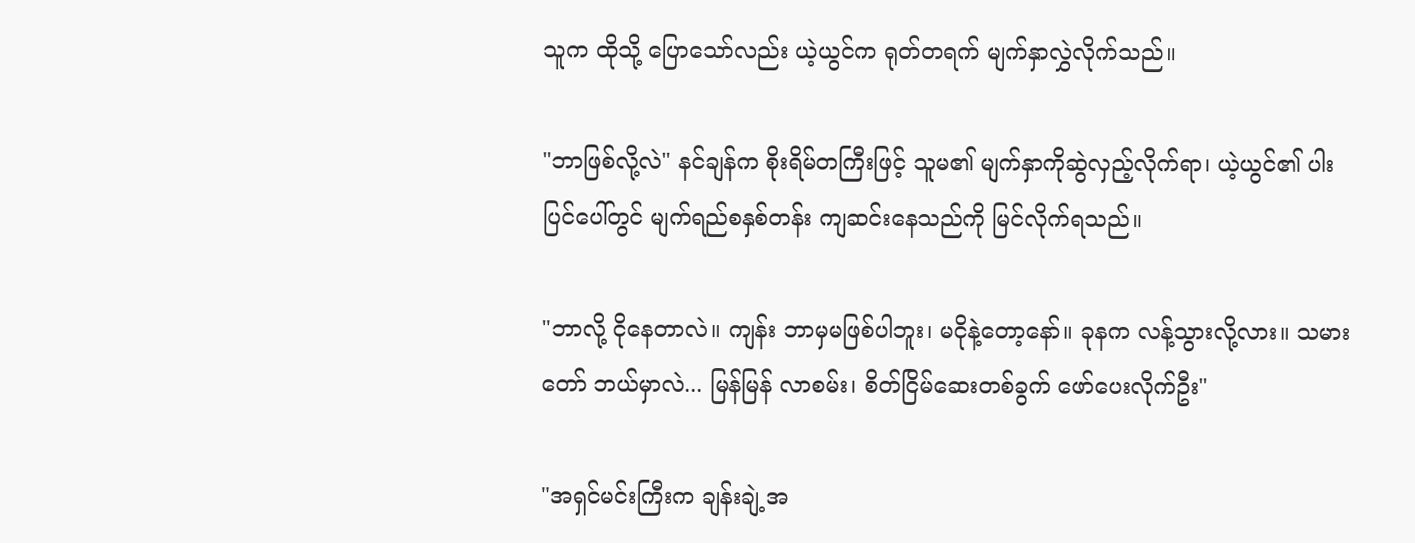သူက ထိုသို့ ပြောသော်လည်း ယဲ့ယွင်က ရုတ်တရက် မျက်နှာလွှဲလိုက်သည်။

"ဘာဖြစ်လို့လဲ" နင်ချန်က စိုးရိမ်တကြီးဖြင့် သူမ၏ မျက်နှာကိုဆွဲလှည့်လိုက်ရာ၊ ယဲ့ယွင်၏ ပါးပြင်ပေါ်တွင် မျက်ရည်စနှစ်တန်း ကျဆင်းနေသည်ကို မြင်လိုက်ရသည်။

"ဘာလို့ ငိုနေတာလဲ။ ကျန်း ဘာမှမဖြစ်ပါဘူး၊ မငိုနဲ့တော့နော်။ ခုနက လန့်သွားလို့လား။ သမားတော် ဘယ်မှာလဲ... မြန်မြန် လာစမ်း၊ စိတ်ငြိမ်ဆေးတစ်ခွက် ဖော်ပေးလိုက်ဦး"

"အရှင်မင်းကြီးက ချန်းချဲ့အ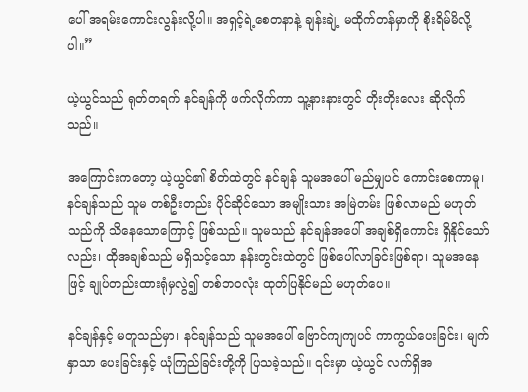ပေါ် အရမ်းကောင်းလွန်းလို့ပါ။ အရှင့်ရဲ့စေတနာနဲ့ ချန်းချဲ့ မထိုက်တန်မှာကို စိုးရိမ်မိလို့ပါ။”

ယဲ့ယွင်သည် ရုတ်တရက် နင်ချန်ကို ဖက်လိုက်ကာ သူ့နားနားတွင် တိုးတိုးလေး ဆိုလိုက်သည်။

အကြောင်းကတော့ ယဲ့ယွင်၏ စိတ်ထဲတွင် နင်ချန် သူမအပေါ် မည်မျှပင် ကောင်းစေကာမူ၊ နင်ချန်သည် သူမ တစ်ဦးတည်း ပိုင်ဆိုင်သော အမျိုးသား အမြဲတမ်း ဖြစ်လာမည် မဟုတ်သည်ကို သိနေသောကြောင့် ဖြစ်သည်။ သူမသည် နင်ချန်အပေါ် အချစ်ရှိကောင်း ရှိနိုင်သော်လည်း၊ ထိုအချစ်သည် မရှိသင့်သော နန်းတွင်းထဲတွင် ဖြစ်ပေါ်လာခြင်းဖြစ်ရာ၊ သူမအနေဖြင့် ချုပ်တည်းထားရုံမှလွဲ၍ တစ်ဘဝလုံး ထုတ်ပြနိုင်မည် မဟုတ်ပေ။

နင်ချန်နှင့် မတူသည်မှာ၊ နင်ချန်သည် သူမအပေါ် ဗြောင်ကျကျပင် ကာကွယ်ပေးခြင်း၊ မျက်နှာသာ ပေးခြင်းနှင့် ယုံကြည်ခြင်းတို့ကို ပြသခဲ့သည်။ ၎င်းမှာ ယဲ့ယွင် လက်ရှိအ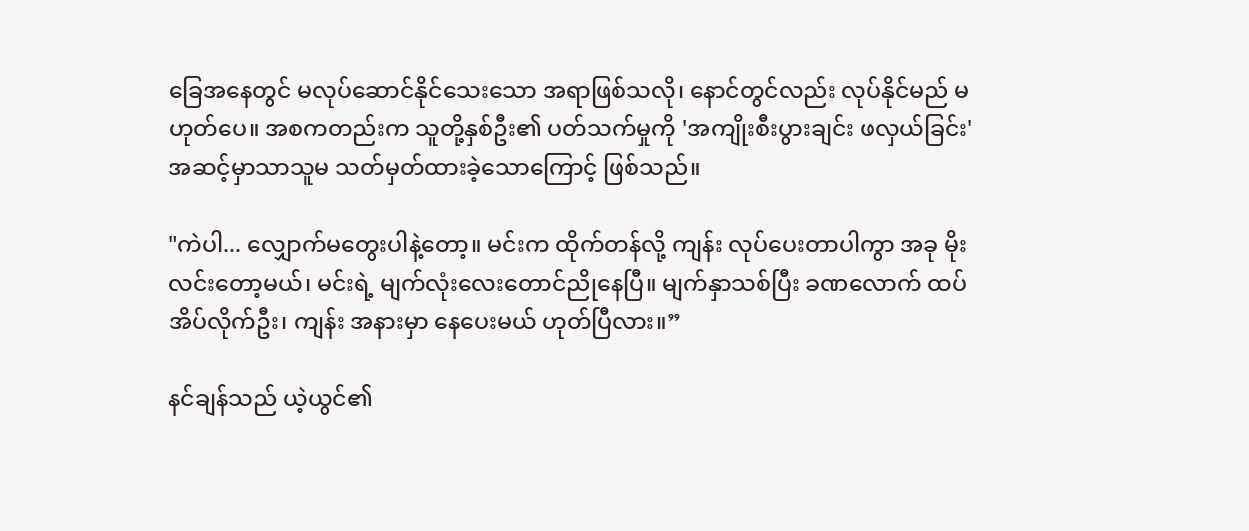ခြေအနေတွင် မလုပ်ဆောင်နိုင်သေးသော အရာဖြစ်သလို၊ နောင်တွင်လည်း လုပ်နိုင်မည် မဟုတ်ပေ။ အစကတည်းက သူတို့နှစ်ဦး၏ ပတ်သက်မှုကို 'အကျိုးစီးပွားချင်း ဖလှယ်ခြင်း' အဆင့်မှာသာသူမ သတ်မှတ်ထားခဲ့သောကြောင့် ဖြစ်သည်။

"ကဲပါ... လျှောက်မတွေးပါနဲ့တော့။ မင်းက ထိုက်တန်လို့ ကျန်း လုပ်ပေးတာပါကွာ အခု မိုးလင်းတော့မယ်၊ မင်းရဲ့ မျက်လုံးလေးတောင်ညိုနေပြီ။ မျက်နှာသစ်ပြီး ခဏလောက် ထပ်အိပ်လိုက်ဦး၊ ကျန်း အနားမှာ နေပေးမယ် ဟုတ်ပြီလား။”

နင်ချန်သည် ယဲ့ယွင်၏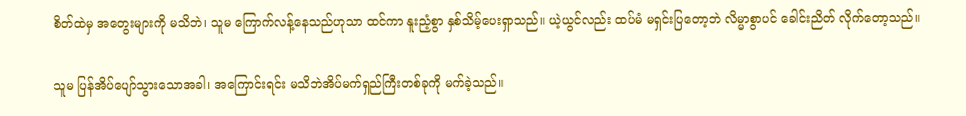စိတ်ထဲမှ အတွေးများကို မသိဘဲ၊ သူမ ကြောက်လန့်နေသည်ဟုသာ ထင်ကာ နူးညံ့စွာ နှစ်သိမ့်ပေးရှာသည်။ ယဲ့ယွင်လည်း ထပ်မံ မရှင်းပြတော့ဘဲ လိမ္မာစွာပင် ခေါင်းညိတ် လိုက်တော့သည်။

သူမ ပြန်အိပ်ပျော်သွားသောအခါ၊ အကြောင်းရင်း မသိဘဲအိပ်မက်ရှည်ကြီးတစ်ခုကို မက်ခဲ့သည်။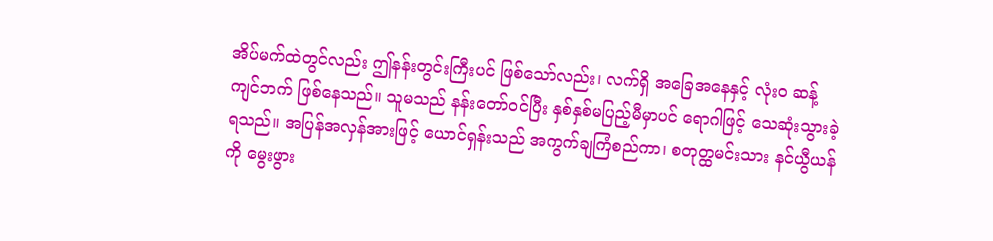အိပ်မက်ထဲတွင်လည်း ဤနန်းတွင်းကြီးပင် ဖြစ်သော်လည်း၊ လက်ရှိ အခြေအနေနှင့် လုံးဝ ဆန့်ကျင်ဘက် ဖြစ်နေသည်။ သူမသည် နန်းတော်ဝင်ပြီး နှစ်နှစ်မပြည့်မီမှာပင် ရောဂါဖြင့် သေဆုံးသွားခဲ့ရသည်။ အပြန်အလှန်အားဖြင့် ယောင်ရှန်းသည် အကွက်ချကြံစည်ကာ၊ စတုတ္ထမင်းသား နင်ယွီယန်ကို မွေးဖွား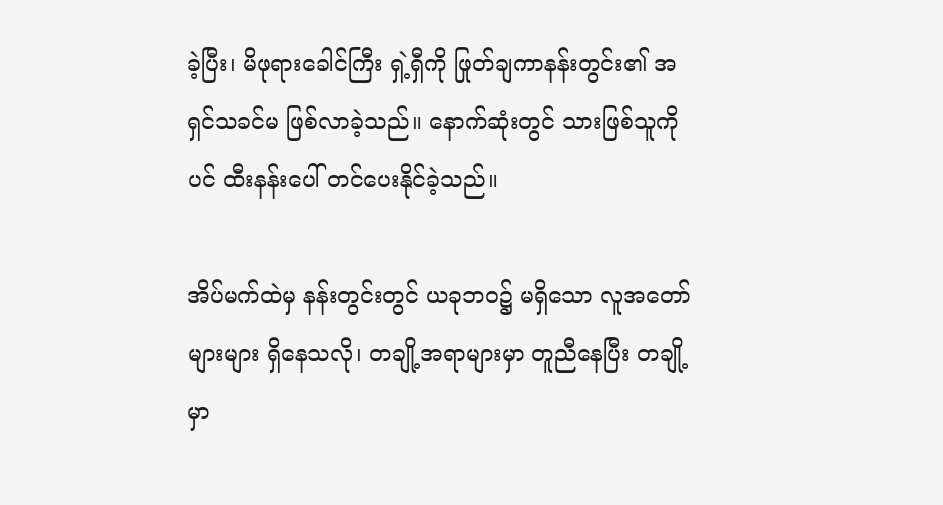ခဲ့ပြီး၊ မိဖုရားခေါင်ကြီး ရှဲ့ရှီကို ဖြုတ်ချကာနန်းတွင်း၏ အရှင်သခင်မ ဖြစ်လာခဲ့သည်။ နောက်ဆုံးတွင် သားဖြစ်သူကိုပင် ထီးနန်းပေါ် တင်ပေးနိုင်ခဲ့သည်။

အိပ်မက်ထဲမှ နန်းတွင်းတွင် ယခုဘဝ၌ မရှိသော လူအတော်များများ ရှိနေသလို၊ တချို့အရာများမှာ တူညီနေပြီး တချို့မှာ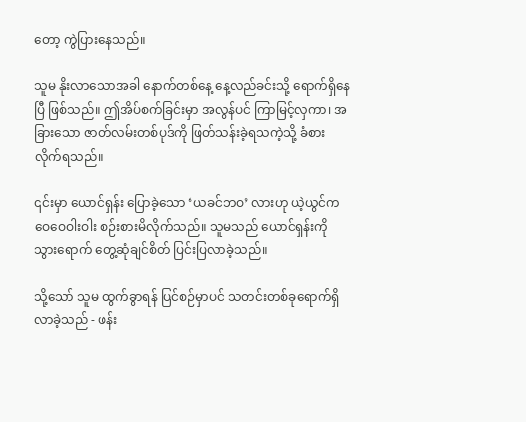တော့ ကွဲပြားနေသည်။

သူမ နိုးလာသောအခါ နောက်တစ်နေ့ နေ့လည်ခင်းသို့ ရောက်ရှိနေပြီ ဖြစ်သည်။ ဤအိပ်စက်ခြင်းမှာ အလွန်ပင် ကြာမြင့်လှကာ၊ အခြားသော ဇာတ်လမ်းတစ်ပုဒ်ကို ဖြတ်သန်းခဲ့ရသကဲ့သို့ ခံစားလိုက်ရသည်။

၎င်းမှာ ယောင်ရှန်း ပြောခဲ့သော ‘ယခင်ဘဝ’ လားဟု ယဲ့ယွင်ကဝေဝေဝါးဝါး စဉ်းစားမိလိုက်သည်။ သူမသည် ယောင်ရှန်းကိုသွားရောက် တွေ့ဆုံချင်စိတ် ပြင်းပြလာခဲ့သည်။

သို့သော် သူမ ထွက်ခွာရန် ပြင်စဉ်မှာပင် သတင်းတစ်ခုရောက်ရှိလာခဲ့သည် - ဖန်း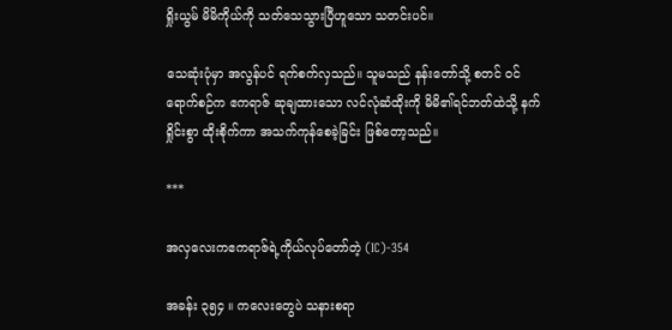ရှိုးယွမ် မိမိကိုယ်ကို သတ်သေသွားပြီဟူသော သတင်းပင်။

သေဆုံးပုံမှာ အလွန်ပင် ရက်စက်လှသည်။ သူမသည် နန်းတော်သို့ စတင် ဝင်ရောက်စဉ်က ဧကရာဇ် ဆုချထားသော လင်လုံဆံထိုးကို မိမိ၏ရင်ဘတ်ထဲသို့ နက်ရှိုင်းစွာ ထိုးစိုက်ကာ အသက်ကုန်စေခဲ့ခြင်း ဖြစ်တော့သည်။

***

အလှလေးကဧကရာဇ်ရဲ့ကိုယ်လုပ်တော်တဲ့ (IC)-354

အခန်း ၃၅၄ ။ ကလေးတွေပဲ သနားစရာ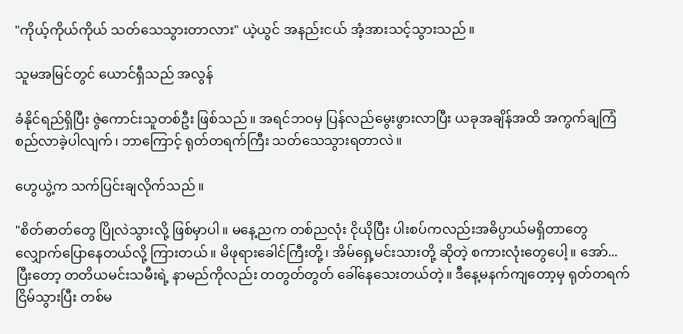"ကိုယ့်ကိုယ်ကိုယ် သတ်သေသွားတာလား" ယဲ့ယွင် အနည်းငယ် အံ့အားသင့်သွားသည်။

သူမအမြင်တွင် ယောင်ရှီသည် အလွန်

ခံနိုင်ရည်ရှိပြီး ဇွဲကောင်းသူတစ်ဦး ဖြစ်သည်။ အရင်ဘဝမှ ပြန်လည်မွေးဖွားလာပြီး ယခုအချိန်အထိ အကွက်ချကြံစည်လာခဲ့ပါလျက်၊ ဘာကြောင့် ရုတ်တရက်ကြီး သတ်သေသွားရတာလဲ။

ဟွေယွဲ့က သက်ပြင်းချလိုက်သည်။

"စိတ်ဓာတ်တွေ ပြိုလဲသွားလို့ ဖြစ်မှာပါ။ မနေ့ညက တစ်ညလုံး ငိုယိုပြီး ပါးစပ်ကလည်းအဓိပ္ပာယ်မရှိတာတွေ လျှောက်ပြောနေတယ်လို့ ကြားတယ်။ မိဖုရားခေါင်ကြီးတို့၊ အိမ်ရှေ့မင်းသားတို့ ဆိုတဲ့ စကားလုံးတွေပေါ့။ အော်... ပြီးတော့ တတိယမင်းသမီးရဲ့ နာမည်ကိုလည်း တတွတ်တွတ် ခေါ်နေသေးတယ်တဲ့။ ဒီနေ့မနက်ကျတော့မှ ရုတ်တရက် ငြိမ်သွားပြီး တစ်မ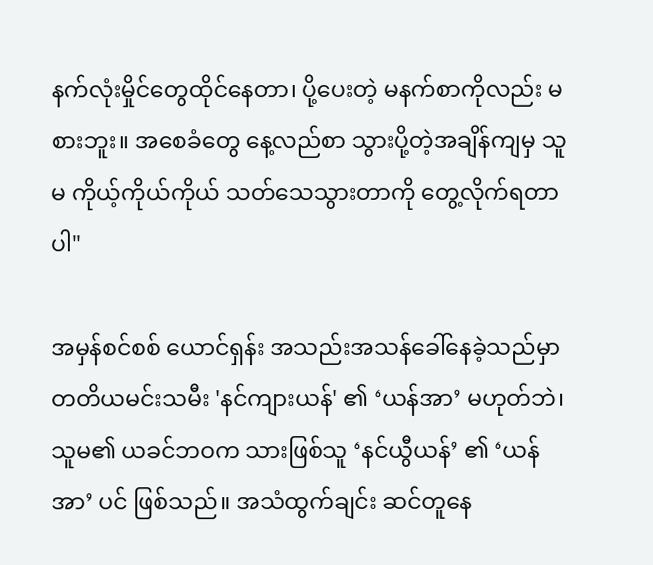နက်လုံးမှိုင်တွေထိုင်နေတာ၊ ပို့ပေးတဲ့ မနက်စာကိုလည်း မစားဘူး။ အစေခံတွေ နေ့လည်စာ သွားပို့တဲ့အချိန်ကျမှ သူမ ကိုယ့်ကိုယ်ကိုယ် သတ်သေသွားတာကို တွေ့လိုက်ရတာပါ"

အမှန်စင်စစ် ယောင်ရှန်း အသည်းအသန်ခေါ်နေခဲ့သည်မှာတတိယမင်းသမီး 'နင်ကျားယန်' ၏ ‘ယန်အာ’ မဟုတ်ဘဲ၊ သူမ၏ ယခင်ဘဝက သားဖြစ်သူ ‘နင်ယွီယန်’ ၏ ‘ယန်အာ’ ပင် ဖြစ်သည်။ အသံထွက်ချင်း ဆင်တူနေ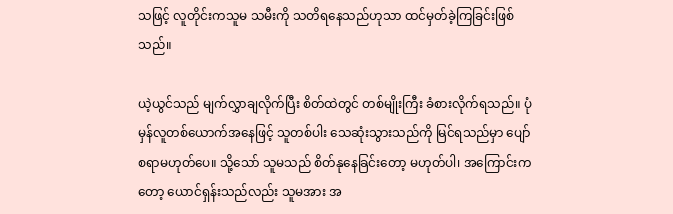သဖြင့် လူတိုင်းကသူမ သမီးကို သတိရနေသည်ဟုသာ ထင်မှတ်ခဲ့ကြခြင်းဖြစ်သည်။

ယဲ့ယွင်သည် မျက်လွှာချလိုက်ပြီး စိတ်ထဲတွင် တစ်မျိုးကြီး ခံစားလိုက်ရသည်။ ပုံမှန်လူတစ်ယောက်အနေဖြင့် သူတစ်ပါး သေဆုံးသွားသည်ကို မြင်ရသည်မှာ ပျော်စရာမဟုတ်ပေ။ သို့သော် သူမသည် စိတ်နုနေခြင်းတော့ မဟုတ်ပါ၊ အကြောင်းကတော့ ယောင်ရှန်းသည်လည်း သူမအား အ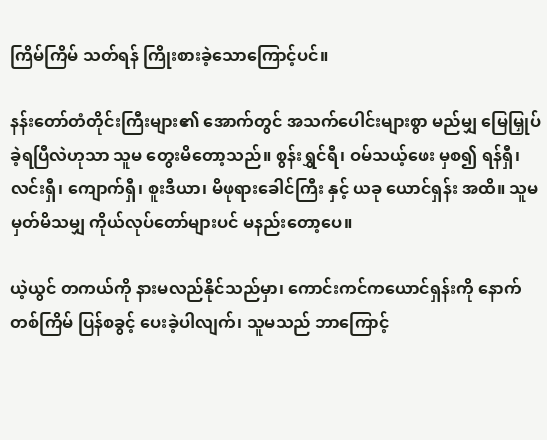ကြိမ်ကြိမ် သတ်ရန် ကြိုးစားခဲ့သောကြောင့်ပင်။

နန်းတော်တံတိုင်းကြီးများ၏ အောက်တွင် အသက်ပေါင်းများစွာ မည်မျှ မြေမြှုပ်ခဲ့ရပြီလဲဟုသာ သူမ တွေးမိတော့သည်။ စွန်းရွှင်ရီ၊ ဝမ်သယ့်ဖေး မှစ၍ ရန်ရှီ၊ လင်းရှီ၊ ကျောက်ရှီ၊ စူးဒီယာ၊ မိဖုရားခေါင်ကြီး နှင့် ယခု ယောင်ရှန်း အထိ။ သူမ မှတ်မိသမျှ ကိုယ်လုပ်တော်များပင် မနည်းတော့ပေ။

ယဲ့ယွင် တကယ်ကို နားမလည်နိုင်သည်မှာ၊ ကောင်းကင်ကယောင်ရှန်းကို နောက်တစ်ကြိမ် ပြန်စခွင့် ပေးခဲ့ပါလျက်၊ သူမသည် ဘာကြောင့်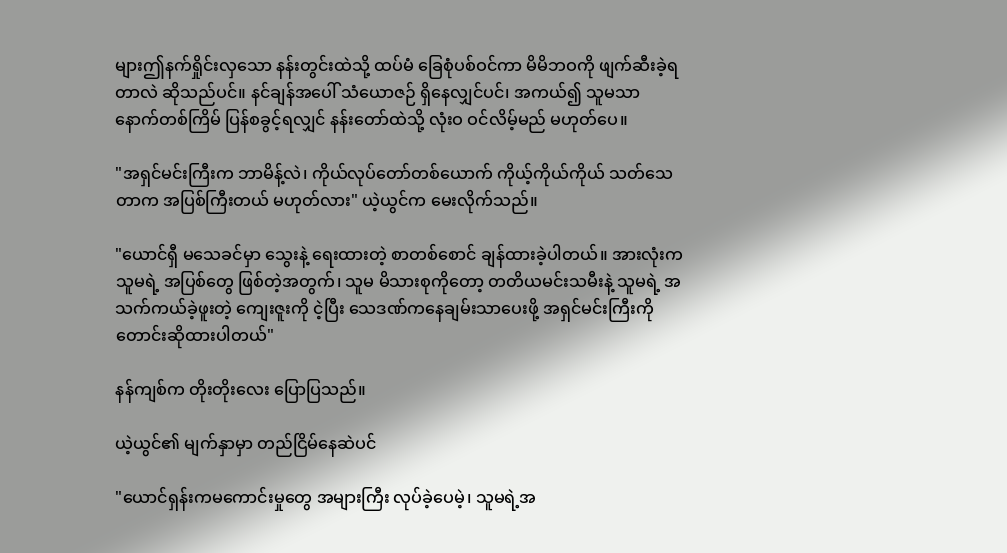များဤနက်ရှိုင်းလှသော နန်းတွင်းထဲသို့ ထပ်မံ ခြေစုံပစ်ဝင်ကာ မိမိဘဝကို ဖျက်ဆီးခဲ့ရတာလဲ ဆိုသည်ပင်။ နင်ချန်အပေါ် သံယောဇဉ် ရှိနေလျှင်ပင်၊ အကယ်၍ သူမသာ နောက်တစ်ကြိမ် ပြန်စခွင့်ရလျှင် နန်းတော်ထဲသို့ လုံးဝ ဝင်လိမ့်မည် မဟုတ်ပေ။

"အရှင်မင်းကြီးက ဘာမိန့်လဲ၊ ကိုယ်လုပ်တော်တစ်ယောက် ကိုယ့်ကိုယ်ကိုယ် သတ်သေတာက အပြစ်ကြီးတယ် မဟုတ်လား" ယဲ့ယွင်က မေးလိုက်သည်။

"ယောင်ရှီ မသေခင်မှာ သွေးနဲ့ ရေးထားတဲ့ စာတစ်စောင် ချန်ထားခဲ့ပါတယ်။ အားလုံးက သူမရဲ့ အပြစ်တွေ ဖြစ်တဲ့အတွက်၊ သူမ မိသားစုကိုတော့ တတိယမင်းသမီးနဲ့ သူမရဲ့ အသက်ကယ်ခဲ့ဖူးတဲ့ ကျေးဇူးကို ငဲ့ပြီး သေဒဏ်ကနေချမ်းသာပေးဖို့ အရှင်မင်းကြီးကို တောင်းဆိုထားပါတယ်"

နန်ကျစ်က တိုးတိုးလေး ပြောပြသည်။

ယဲ့ယွင်၏ မျက်နှာမှာ တည်ငြိမ်နေဆဲပင်

"ယောင်ရှန်းကမကောင်းမှုတွေ အများကြီး လုပ်ခဲ့ပေမဲ့၊ သူမရဲ့အ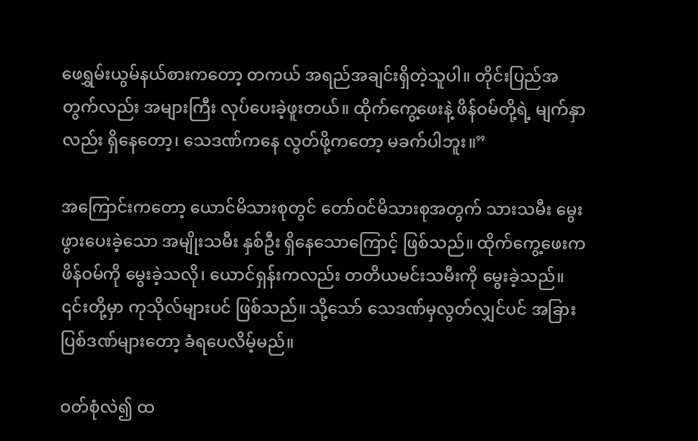ဖေရွှမ်းယွမ်နယ်စားကတော့ တကယ် အရည်အချင်းရှိတဲ့သူပါ။ တိုင်းပြည်အတွက်လည်း အများကြီး လုပ်ပေးခဲ့ဖူးတယ်။ ထိုက်ကွေ့ဖေးနဲ့ ဖိန်ဝမ်တို့ရဲ့ မျက်နှာလည်း ရှိနေတော့၊ သေဒဏ်ကနေ လွတ်ဖို့ကတော့ မခက်ပါဘူး။”

အကြောင်းကတော့ ယောင်မိသားစုတွင် တော်ဝင်မိသားစုအတွက် သားသမီး မွေးဖွားပေးခဲ့သော အမျိုးသမီး နှစ်ဦး ရှိနေသောကြောင့် ဖြစ်သည်။ ထိုက်ကွေ့ဖေးက ဖိန်ဝမ်ကို မွေးခဲ့သလို၊ ယောင်ရှန်းကလည်း တတိယမင်းသမီးကို မွေးခဲ့သည်။ ၎င်းတို့မှာ ကုသိုလ်များပင် ဖြစ်သည်။ သို့သော် သေဒဏ်မှလွတ်လျှင်ပင် အခြားပြစ်ဒဏ်များတော့ ခံရပေလိမ့်မည်။

ဝတ်စုံလဲ၍ ထ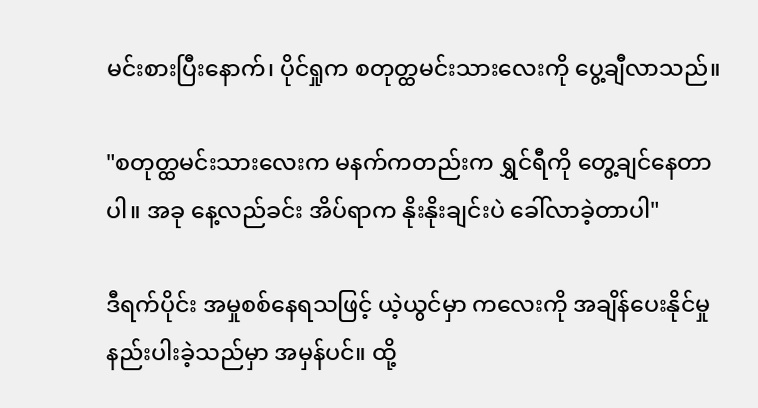မင်းစားပြီးနောက်၊ ပိုင်ရှုက စတုတ္ထမင်းသားလေးကို ပွေ့ချီလာသည်။

"စတုတ္ထမင်းသားလေးက မနက်ကတည်းက ရွှင်ရီကို တွေ့ချင်နေတာပါ။ အခု နေ့လည်ခင်း အိပ်ရာက နိုးနိုးချင်းပဲ ခေါ်လာခဲ့တာပါ"

ဒီရက်ပိုင်း အမှုစစ်နေရသဖြင့် ယဲ့ယွင်မှာ ကလေးကို အချိန်ပေးနိုင်မှု နည်းပါးခဲ့သည်မှာ အမှန်ပင်။ ထို့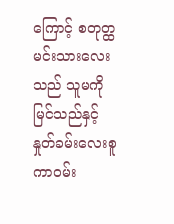ကြောင့် စတုတ္ထမင်းသားလေးသည် သူမကို မြင်သည်နှင့် နှုတ်ခမ်းလေးစူကာဝမ်း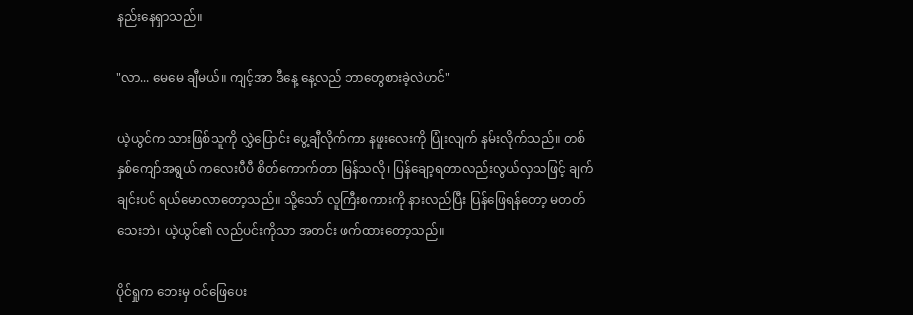နည်းနေရှာသည်။

"လာ... မေမေ ချီမယ်။ ကျင့်အာ ဒီနေ့ နေ့လည် ဘာတွေစားခဲ့လဲဟင်"

ယဲ့ယွင်က သားဖြစ်သူကို လွှဲပြောင်း ပွေ့ချီလိုက်ကာ နဖူးလေးကို ပြုံးလျက် နမ်းလိုက်သည်။ တစ်နှစ်ကျော်အရွယ် ကလေးပီပီ စိတ်ကောက်တာ မြန်သလို၊ ပြန်ချော့ရတာလည်းလွယ်လှသဖြင့် ချက်ချင်းပင် ရယ်မောလာတော့သည်။ သို့သော် လူကြီးစကားကို နားလည်ပြီး ပြန်ဖြေရန်တော့ မတတ်သေးဘဲ၊ ယဲ့ယွင်၏ လည်ပင်းကိုသာ အတင်း ဖက်ထားတော့သည်။

ပိုင်ရှုက ဘေးမှ ဝင်ဖြေပေး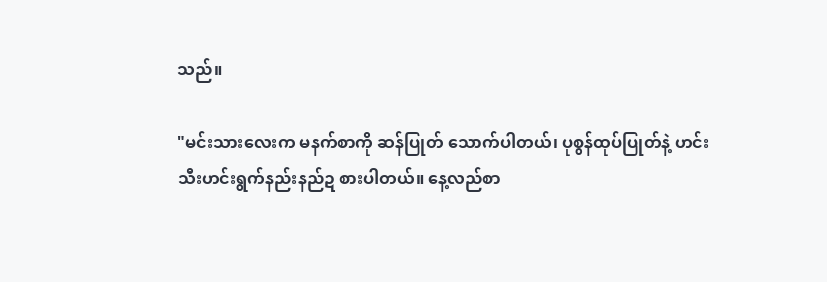သည်။

"မင်းသားလေးက မနက်စာကို ဆန်ပြုတ် သောက်ပါတယ်၊ ပုစွန်ထုပ်ပြုတ်နဲ့ ဟင်းသီးဟင်းရွက်နည်းနည်ဍ စားပါတယ်။ နေ့လည်စာ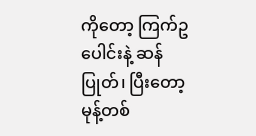ကိုတော့ ကြက်ဥပေါင်းနဲ့ ဆန်ပြုတ်၊ ပြီးတော့ မုန့်တစ်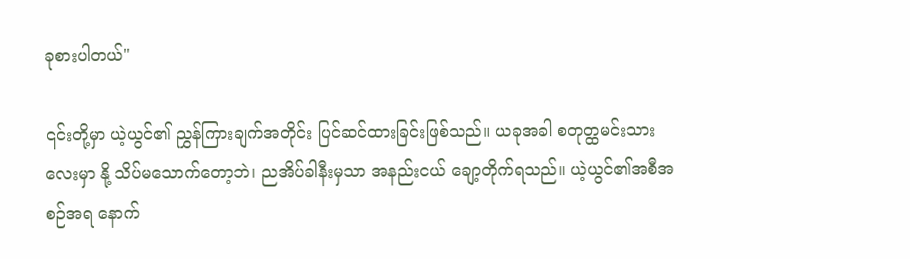ခုစားပါတယ်"

၎င်းတို့မှာ ယဲ့ယွင်၏ ညွှန်ကြားချက်အတိုင်း ပြင်ဆင်ထားခြင်းဖြစ်သည်။ ယခုအခါ စတုတ္ထမင်းသားလေးမှာ နို့ သိပ်မသောက်တော့ဘဲ၊ ညအိပ်ခါနီးမှသာ အနည်းငယ် ချော့တိုက်ရသည်။ ယဲ့ယွင်၏အစီအစဉ်အရ နောက်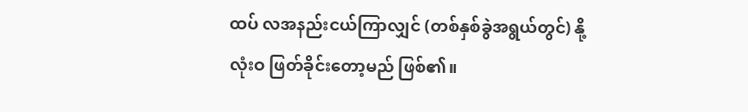ထပ် လအနည်းငယ်ကြာလျှင် (တစ်နှစ်ခွဲအရွယ်တွင်) နို့ လုံးဝ ဖြတ်ခိုင်းတော့မည် ဖြစ်၏။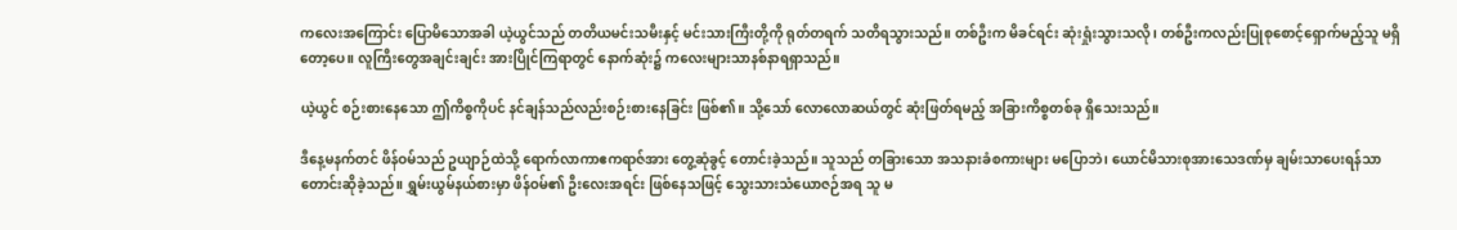ကလေးအကြောင်း ပြောမိသောအခါ ယဲ့ယွင်သည် တတိယမင်းသမီးနှင့် မင်းသားကြီးတို့ကို ရုတ်တရက် သတိရသွားသည်။ တစ်ဦးက မိခင်ရင်း ဆုံးရှုံးသွားသလို၊ တစ်ဦးကလည်းပြုစုစောင့်ရှောက်မည့်သူ မရှိတော့ပေ။ လူကြီးတွေအချင်းချင်း အားပြိုင်ကြရာတွင် နောက်ဆုံး၌ ကလေးများသာနစ်နာရရှာသည်။

ယဲ့ယွင် စဉ်းစားနေသော ဤကိစ္စကိုပင် နင်ချန်သည်လည်းစဉ်းစားနေခြင်း ဖြစ်၏။ သို့သော် လောလောဆယ်တွင် ဆုံးဖြတ်ရမည့် အခြားကိစ္စတစ်ခု ရှိသေးသည်။

ဒီနေ့မနက်တင် ဖိန်ဝမ်သည် ဥယျာဉ်ထဲသို့ ရောက်လာကာဧကရာဇ်အား တွေ့ဆုံခွင့် တောင်းခဲ့သည်။ သူသည် တခြားသော အသနားခံစကားများ မပြောဘဲ၊ ယောင်မိသားစုအားသေဒဏ်မှ ချမ်းသာပေးရန်သာ တောင်းဆိုခဲ့သည်။ ရွှမ်းယွမ်နယ်စားမှာ ဖိန်ဝမ်၏ ဦးလေးအရင်း ဖြစ်နေသဖြင့် သွေးသားသံယောဇဉ်အရ သူ မ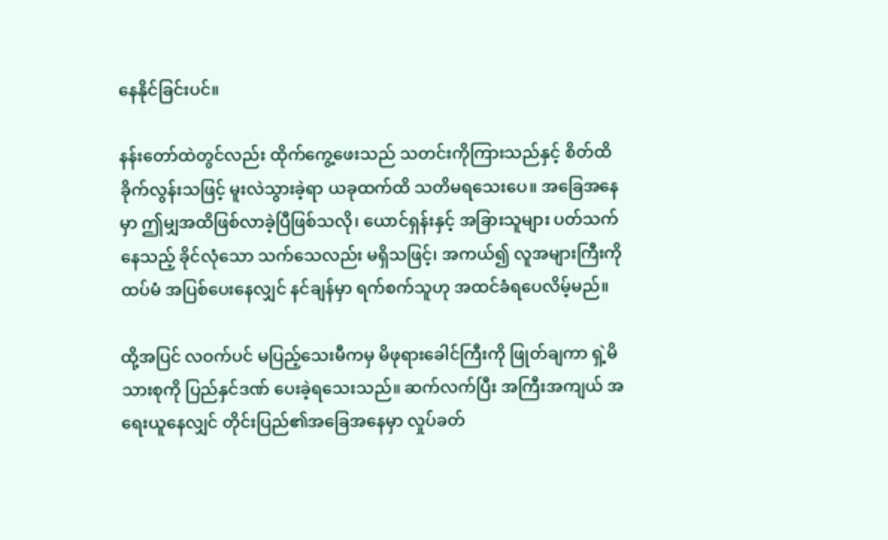နေနိုင်ခြင်းပင်။

နန်းတော်ထဲတွင်လည်း ထိုက်ကွေ့ဖေးသည် သတင်းကိုကြားသည်နှင့် စိတ်ထိခိုက်လွန်းသဖြင့် မူးလဲသွားခဲ့ရာ ယခုထက်ထိ သတိမရသေးပေ။ အခြေအနေမှာ ဤမျှအထိဖြစ်လာခဲ့ပြီဖြစ်သလို၊ ယောင်ရှန်းနှင့် အခြားသူများ ပတ်သက်နေသည့် ခိုင်လုံသော သက်သေလည်း မရှိသဖြင့်၊ အကယ်၍ လူအများကြီးကို ထပ်မံ အပြစ်ပေးနေလျှင် နင်ချန်မှာ ရက်စက်သူဟု အထင်ခံရပေလိမ့်မည်။

ထို့အပြင် လဝက်ပင် မပြည့်သေးမီကမှ မိဖုရားခေါင်ကြီးကို ဖြုတ်ချကာ ရှဲ့မိသားစုကို ပြည်နှင်ဒဏ် ပေးခဲ့ရသေးသည်။ ဆက်လက်ပြီး အကြီးအကျယ် အရေးယူနေလျှင် တိုင်းပြည်၏အခြေအနေမှာ လှုပ်ခတ်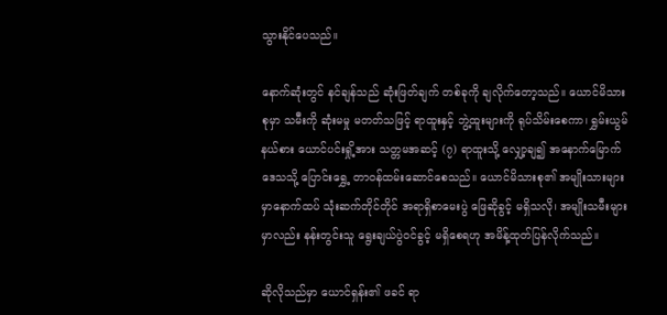သွားနိုင်ပေသည်။

နောက်ဆုံးတွင် နင်ချန်သည် ဆုံးဖြတ်ချက် တစ်ခုကို ချလိုက်တော့သည်။ ယောင်မိသားစုမှာ သမီးကို ဆုံးမမှု မတတ်သဖြင့် ရာထူးနှင့် ဘွဲ့ထူးများကို ရုပ်သိမ်းစေကာ၊ ရွှမ်းယွမ်နယ်စား ယောင်ပင်းရှို့အား သတ္တမအဆင့် (၇) ရာထူးသို့ လျှော့ချ၍ အနောက်မြောက်ဒေသသို့ ပြောင်းရွှေ့ တာဝန်ထမ်းဆောင်စေသည်။ ယောင်မိသားစု၏ အမျိုးသားများမှာနောက်ထပ် သုံးဆက်တိုင်တိုင် အရာရှိစာမေးပွဲ ဖြေဆိုခွင့် မရှိသလို၊ အမျိုးသမီးများမှာလည်း နန်းတွင်းသူ ရွေးချယ်ပွဲဝင်ခွင့် မရှိစေရဟု အမိန့်ထုတ်ပြန်လိုက်သည်။

ဆိုလိုသည်မှာ ယောင်ရှန်း၏ ဖခင် ရာ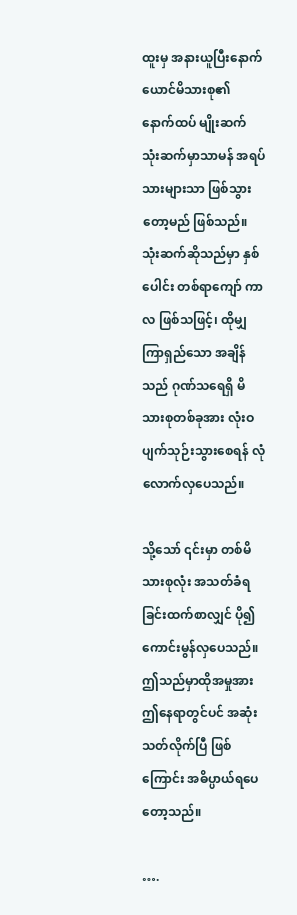ထူးမှ အနားယူပြီးနောက် ယောင်မိသားစု၏ နောက်ထပ် မျိုးဆက် သုံးဆက်မှာသာမန် အရပ်သားများသာ ဖြစ်သွားတော့မည် ဖြစ်သည်။ သုံးဆက်ဆိုသည်မှာ နှစ်ပေါင်း တစ်ရာကျော် ကာလ ဖြစ်သဖြင့်၊ ထိုမျှ ကြာရှည်သော အချိန်သည် ဂုဏ်သရေရှိ မိသားစုတစ်ခုအား လုံးဝ ပျက်သုဉ်းသွားစေရန် လုံလောက်လှပေသည်။

သို့သော် ၎င်းမှာ တစ်မိသားစုလုံး အသတ်ခံရခြင်းထက်စာလျှင် ပို၍ ကောင်းမွန်လှပေသည်။ ဤသည်မှာထိုအမှုအား ဤနေရာတွင်ပင် အဆုံးသတ်လိုက်ပြီ ဖြစ်ကြောင်း အဓိပ္ပာယ်ရပေတော့သည်။

….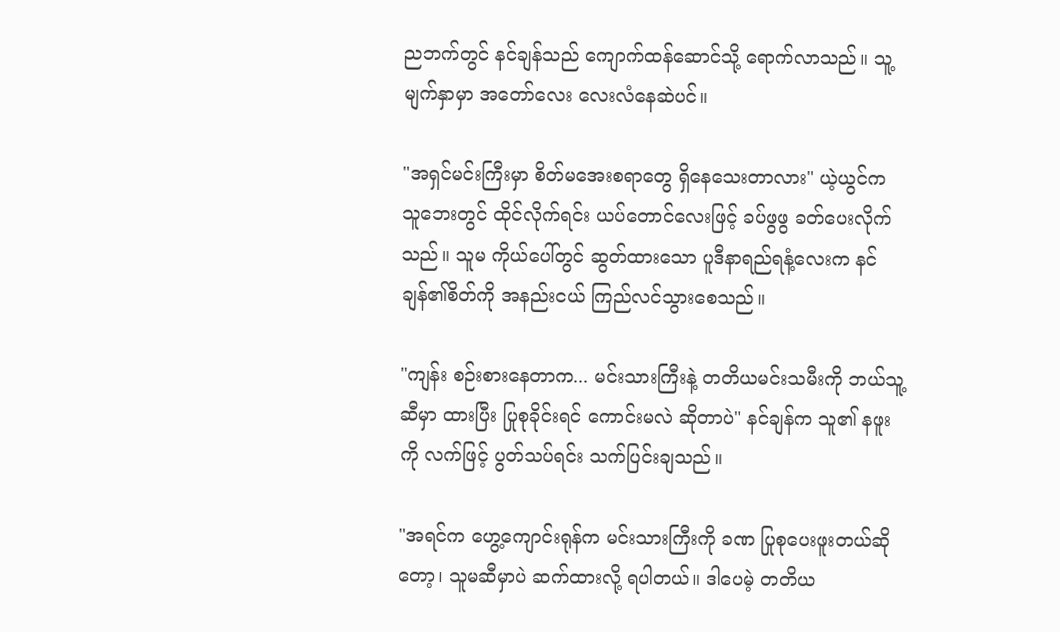ညဘက်တွင် နင်ချန်သည် ကျောက်ထန်ဆောင်သို့ ရောက်လာသည်။ သူ့မျက်နှာမှာ အတော်လေး လေးလံနေဆဲပင်။

"အရှင်မင်းကြီးမှာ စိတ်မအေးစရာတွေ ရှိနေသေးတာလား" ယဲ့ယွင်က သူဘေးတွင် ထိုင်လိုက်ရင်း ယပ်တောင်လေးဖြင့် ခပ်ဖွဖွ ခတ်ပေးလိုက်သည်။ သူမ ကိုယ်ပေါ်တွင် ဆွတ်ထားသော ပူဒီနာရည်ရနံ့လေးက နင်ချန်၏စိတ်ကို အနည်းငယ် ကြည်လင်သွားစေသည်။

"ကျန်း စဉ်းစားနေတာက... မင်းသားကြီးနဲ့ တတိယမင်းသမီးကို ဘယ်သူ့ဆီမှာ ထားပြီး ပြုစုခိုင်းရင် ကောင်းမလဲ ဆိုတာပဲ" နင်ချန်က သူ၏ နဖူးကို လက်ဖြင့် ပွတ်သပ်ရင်း သက်ပြင်းချသည်။

"အရင်က ဟွေ့ကျောင်းရုန်က မင်းသားကြီးကို ခဏ ပြုစုပေးဖူးတယ်ဆိုတော့၊ သူမဆီမှာပဲ ဆက်ထားလို့ ရပါတယ်။ ဒါပေမဲ့ တတိယ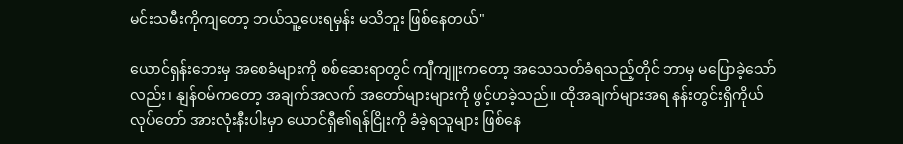မင်းသမီးကိုကျတော့ ဘယ်သူ့ပေးရမှန်း မသိဘူး ဖြစ်နေတယ်"

ယောင်ရှန်းဘေးမှ အစေခံများကို စစ်ဆေးရာတွင် ကျီကျူးကတော့ အသေသတ်ခံရသည့်တိုင် ဘာမှ မပြောခဲ့သော်လည်း၊ နျန်ဝမ်ကတော့ အချက်အလက် အတော်များများကို ဖွင့်ဟခဲ့သည်။ ထိုအချက်များအရ နန်းတွင်းရှိကိုယ်လုပ်တော် အားလုံးနီးပါးမှာ ယောင်ရှီ၏ရန်ငြိုးကို ခံခဲ့ရသူများ ဖြစ်နေ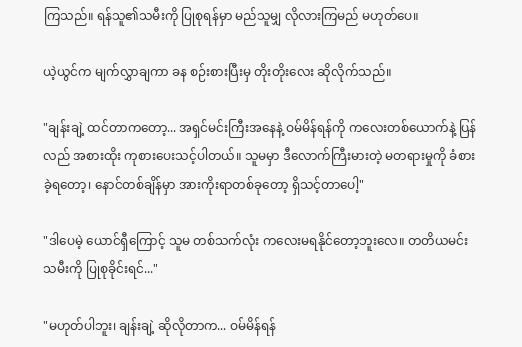ကြသည်။ ရန်သူ၏သမီးကို ပြုစုရန်မှာ မည်သူမျှ လိုလားကြမည် မဟုတ်ပေ။

ယဲ့ယွင်က မျက်လွှာချကာ ခန စဉ်းစားပြီးမှ တိုးတိုးလေး ဆိုလိုက်သည်။

"ချန်းချဲ့ ထင်တာကတော့... အရှင်မင်းကြီးအနေနဲ့ ဝမ်မိန်ရန်ကို ကလေးတစ်ယောက်နဲ့ ပြန်လည် အစားထိုး ကုစားပေးသင့်ပါတယ်။ သူမမှာ ဒီလောက်ကြီးမားတဲ့ မတရားမှုကို ခံစားခဲ့ရတော့၊ နောင်တစ်ချိန်မှာ အားကိုးရာတစ်ခုတော့ ရှိသင့်တာပေါ့"

"ဒါပေမဲ့ ယောင်ရှီကြောင့် သူမ တစ်သက်လုံး ကလေးမရနိုင်တော့ဘူးလေ။ တတိယမင်းသမီးကို ပြုစုခိုင်းရင်..."

"မဟုတ်ပါဘူး၊ ချန်းချဲ့ ဆိုလိုတာက... ဝမ်မိန်ရန်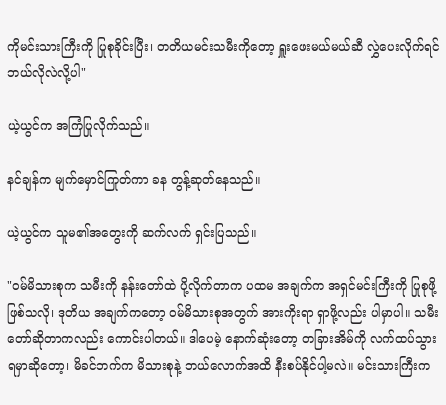ကိုမင်းသားကြီးကို ပြုစုခိုင်းပြီး၊ တတိယမင်းသမီးကိုတော့ ရှူးဖေးမယ်မယ်ဆီ လွှဲပေးလိုက်ရင် ဘယ်လိုလဲလို့ပါ"

ယဲ့ယွင်က အကြံပြုလိုက်သည်။

နင်ချန်က မျက်မှောင်ကြုတ်ကာ ခန တွန့်ဆုတ်နေသည်။

ယဲ့ယွင်က သူမ၏အတွေးကို ဆက်လက် ရှင်းပြသည်။

"ဝမ်မိသားစုက သမီးကို နန်းတော်ထဲ ပို့လိုက်တာက ပထမ အချက်က အရှင်မင်းကြီးကို ပြုစုဖို့ ဖြစ်သလို၊ ဒုတိယ အချက်ကတော့ ဝမ်မိသားစုအတွက် အားကိုးရာ ရှာဖို့လည်း ပါမှာပါ။ သမီးတော်ဆိုတာကလည်း ကောင်းပါတယ်။ ဒါပေမဲ့ နောက်ဆုံးတော့ တခြားအိမ်ကို လက်ထပ်သွားရမှာဆိုတော့၊ မိခင်ဘက်က မိသားစုနဲ့ ဘယ်လောက်အထိ နီးစပ်နိုင်ပါ့မလဲ။ မင်းသားကြီးက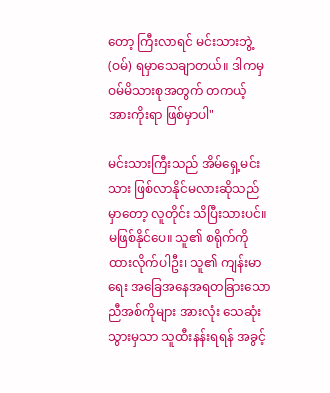တော့ ကြီးလာရင် မင်းသားဘွဲ့ (ဝမ်) ရမှာသေချာတယ်။ ဒါကမှ ဝမ်မိသားစုအတွက် တကယ့် အားကိုးရာ ဖြစ်မှာပါ"

မင်းသားကြီးသည် အိမ်ရှေ့မင်းသား ဖြစ်လာနိုင်မလားဆိုသည်မှာတော့ လူတိုင်း သိပြီးသားပင်။ မဖြစ်နိုင်ပေ။ သူ၏ စရိုက်ကို ထားလိုက်ပါဦး၊ သူ၏ ကျန်းမာရေး အခြေအနေအရတခြားသော ညီအစ်ကိုများ အားလုံး သေဆုံးသွားမှသာ သူထီးနန်းရရန် အခွင့်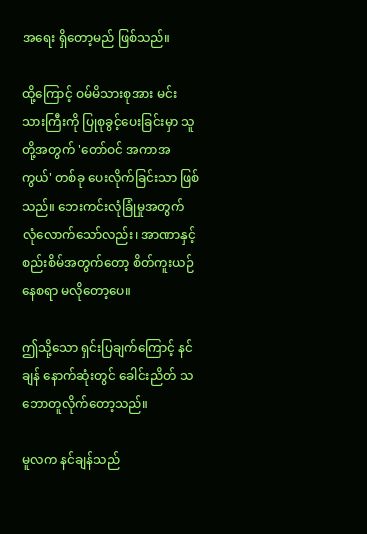အရေး ရှိတော့မည် ဖြစ်သည်။

ထို့ကြောင့် ဝမ်မိသားစုအား မင်းသားကြီးကို ပြုစုခွင့်ပေးခြင်းမှာ သူတို့အတွက် 'တော်ဝင် အကာအကွယ်' တစ်ခု ပေးလိုက်ခြင်းသာ ဖြစ်သည်။ ဘေးကင်းလုံခြုံမှုအတွက် လုံလောက်သော်လည်း၊ အာဏာနှင့် စည်းစိမ်အတွက်တော့ စိတ်ကူးယဉ်နေစရာ မလိုတော့ပေ။

ဤသို့သော ရှင်းပြချက်ကြောင့် နင်ချန် နောက်ဆုံးတွင် ခေါင်းညိတ် သဘောတူလိုက်တော့သည်။

မူလက နင်ချန်သည်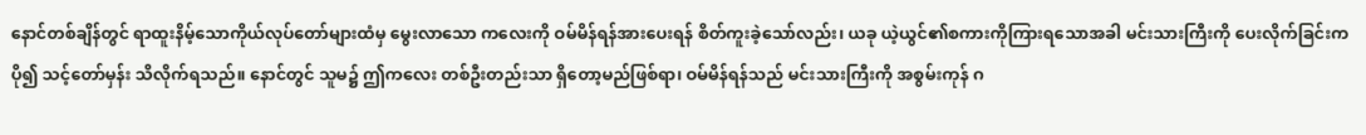နောင်တစ်ချိန်တွင် ရာထူးနိမ့်သောကိုယ်လုပ်တော်များထံမှ မွေးလာသော ကလေးကို ဝမ်မိန်ရန်အားပေးရန် စိတ်ကူးခဲ့သော်လည်း၊ ယခု ယဲ့ယွင်၏စကားကိုကြားရသောအခါ မင်းသားကြီးကို ပေးလိုက်ခြင်းက ပို၍ သင့်တော်မှန်း သိလိုက်ရသည်။ နောင်တွင် သူမ၌ ဤကလေး တစ်ဦးတည်းသာ ရှိတော့မည်ဖြစ်ရာ၊ ဝမ်မိန်ရန်သည် မင်းသားကြီးကို အစွမ်းကုန် ဂ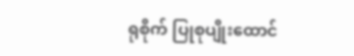ရုစိုက် ပြုစုပျိုးထောင်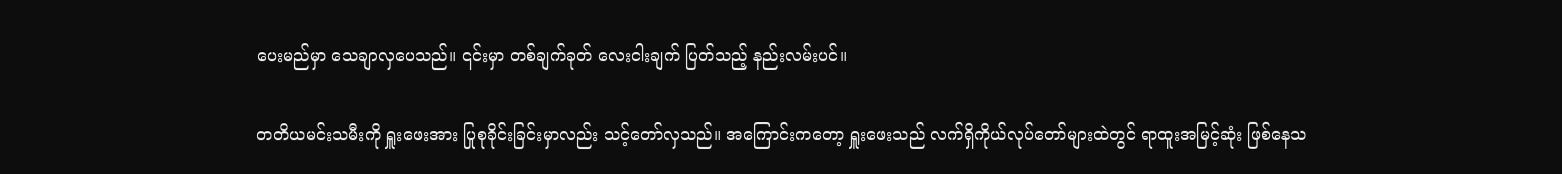ပေးမည်မှာ သေချာလှပေသည်။ ၎င်းမှာ တစ်ချက်ခုတ် လေးငါးချက် ပြတ်သည့် နည်းလမ်းပင်။

တတိယမင်းသမီးကို ရှူးဖေးအား ပြုစုခိုင်းခြင်းမှာလည်း သင့်တော်လှသည်။ အကြောင်းကတော့ ရှူးဖေးသည် လက်ရှိကိုယ်လုပ်တော်များထဲတွင် ရာထူးအမြင့်ဆုံး ဖြစ်နေသ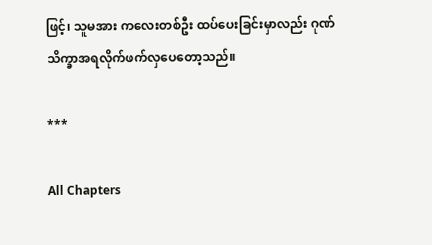ဖြင့်၊ သူမအား ကလေးတစ်ဦး ထပ်ပေးခြင်းမှာလည်း ဂုဏ်သိက္ခာအရလိုက်ဖက်လှပေတော့သည်။

***

All Chapters